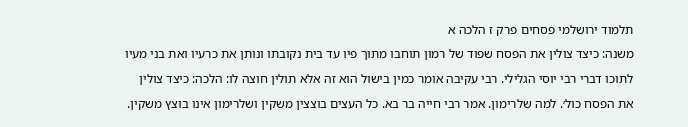תלמוד ירושלמי פסחים פרק ז הלכה א
משנה: כיצד צולין את הפסח שפוד של רמון תוחבו מתוך פיו עד בית נקובתו ונותן את כרעיו ואת בני מעיו לתוכו דברי רבי יוסי הגלילי. רבי עקיבה אומר כמין בישול הוא זה אלא תולין חוצה לו: הלכה: כיצד צולין את הפסח כול׳. למה שלרימון. אמר רבי חייה בר בא. כל העצים בוצצין משקין ושלרימון אינו בוצץ משקין.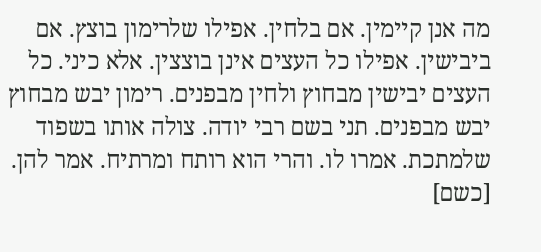מה אנן קיימין. אם בלחין. אפילו שלרימון בוצץ. אם ביבישין. אפילו כל העצים אינן בוצצין. אלא כיני. כל העצים יבישין מבחוץ ולחין מבפנים. רימון יבש מבחוץ יבש מבפנים. תני בשם רבי יודה. צולה אותו בשפוד שלמתכת. אמרו לו. והרי הוא רותח ומרתיח. אמר להן. [כשם]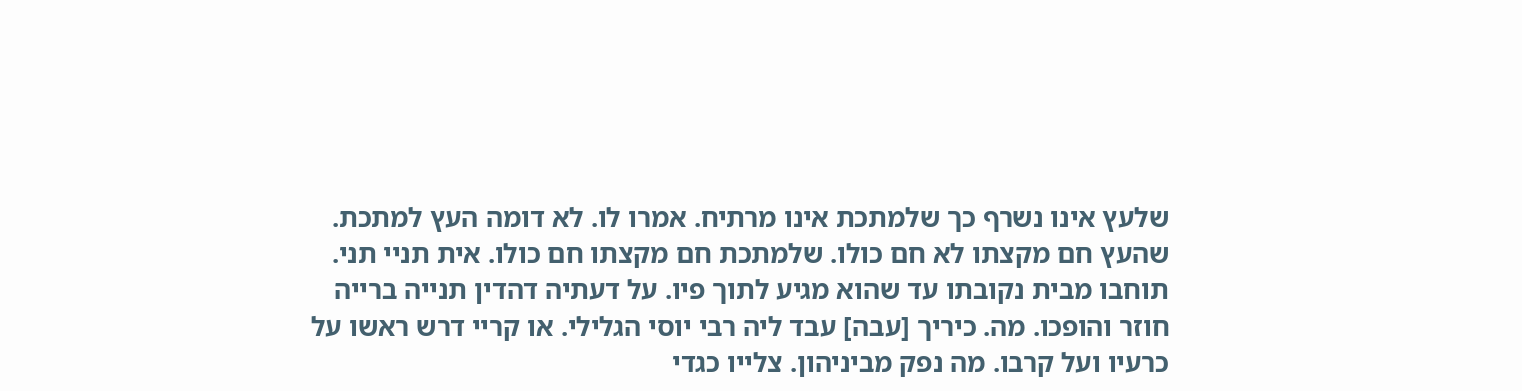שלעץ אינו נשרף כך שלמתכת אינו מרתיח. אמרו לו. לא דומה העץ למתכת. שהעץ חם מקצתו לא חם כולו. שלמתכת חם מקצתו חם כולו. אית תניי תני. תוחבו מבית נקובתו עד שהוא מגיע לתוך פיו. על דעתיה דהדין תנייה ברייה חוזר והופכו. מה. כיריך [עבה] עבד ליה רבי יוסי הגלילי. או קריי דרש ראשו על כרעיו ועל קרבו. מה נפק מביניהון. צלייו כגדי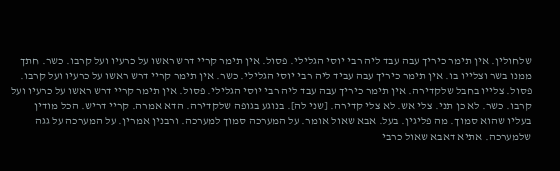שלחולין. אין תימר כיריך עבה עבד ליה רבי יוסי הגלילי. פסול. אין תימר קריי דרש ראשו על כרעיו ועל קרבו. כשר. חתך ממנו בשר וצלייו בו. אין תימר כיריך עבה עביד ליה רבי יוסי הגלילי. כשר. אין תימר קריי דרש ראשו על כרעיו ועל קרבו. פסול. צלייו בחבל שלקדירה. אין תימר כיריך עבה עבד ליה רבי יוסי הגלילי. פסול. אין תימר קריי דרש ראשו על כרעיו ועל קרבו. כשר. לא כן תני. צלי אש. לא צלי קדירה. [שני לה]. בנוגע בגופה שלקדירה. הדא אמרה. קריי דריש. הכל מודין בעליו שהוא סמוך. מה פליגין. בעל. אבא שאול אומר. על המערכה סמוך למערכה. ורבנין אמרין. על המערכה על גגה שלמערכה. אתיא דאבא שאול כרבי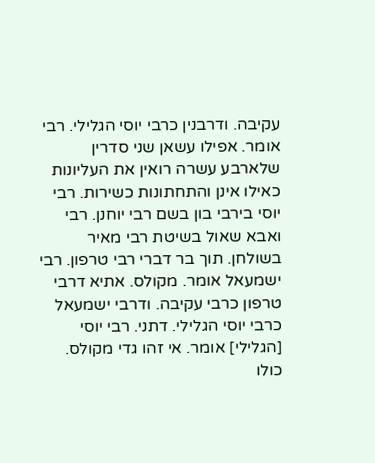עקיבה. ודרבנין כרבי יוסי הגלילי. רבי אומר. אפילו עשאן שני סדרין שלארבע עשרה רואין את העליונות כאילו אינן והתחתונות כשירות. רבי יוסי בירבי בון בשם רבי יוחנן. רבי ואבא שאול בשיטת רבי מאיר בשולחן. תוך בר דברי רבי טרפון. רבי ישמעאל אומר. מקולס. אתיא דרבי טרפון כרבי עקיבה. ודרבי ישמעאל כרבי יוסי הגלילי. דתני. רבי יוסי [הגלילי] אומר. אי זהו גדי מקולס. כולו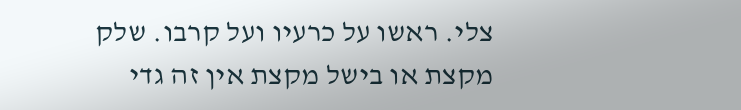צלי. ראשו על כרעיו ועל קרבו. שלק מקצת או בישל מקצת אין זה גדי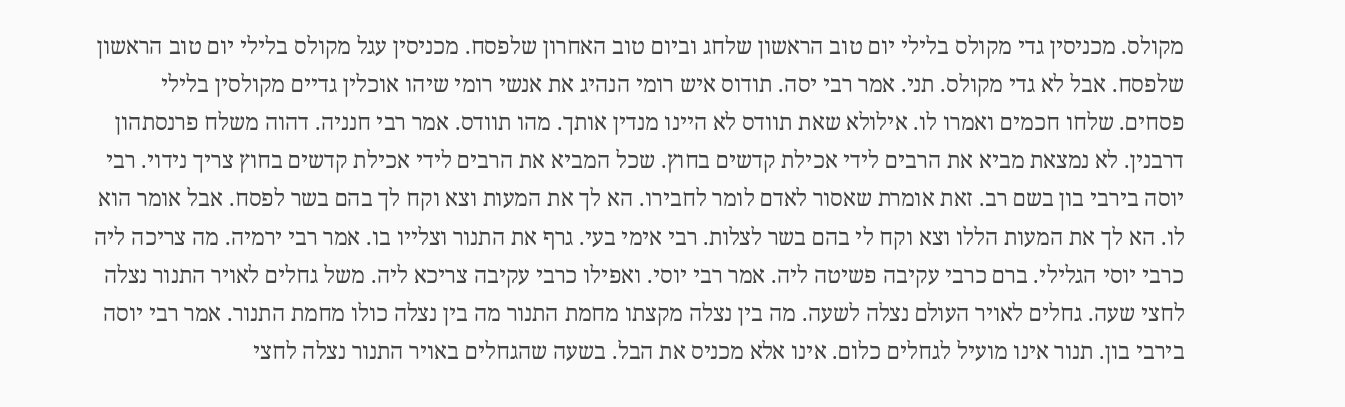מקולס. מכניסין גדי מקולס בלילי יום טוב הראשון שלחג וביום טוב האחרון שלפסח. מכניסין עגל מקולס בלילי יום טוב הראשון שלפסח. אבל לא גדי מקולס. תני. אמר רבי יסה. תודוס איש רומי הנהיג את אנשי רומי שיהו אוכלין גדיים מקולסין בלילי פסחים. שלחו חכמים ואמרו לו. אילולא שאת תוודס לא היינו מנדין אותך. מהו תוודס. אמר רבי חנניה. דהוה משלח פרנסתהון דרבנין. לא נמצאת מביא את הרבים לידי אכילת קדשים בחוץ. שכל המביא את הרבים לידי אכילת קדשים בחוץ צריך נידוי. רבי יוסה בירבי בון בשם רב. זאת אומרת שאסור לאדם לומר לחבירו. הא לך את המעות וצא וקח לך בהם בשר לפסח. אבל אומר הוא לו. הא לך את המעות הללו וצא וקח לי בהם בשר לצלות. רבי אימי בעי. גרף את התנור וצלייו בו. אמר רבי ירמיה. מה צריכה ליה כרבי יוסי הגלילי. ברם כרבי עקיבה פשיטה ליה. אמר רבי יוסי. ואפילו כרבי עקיבה צריכא ליה. משל גחלים לאויר התנור נצלה לחצי שעה. גחלים לאויר העולם נצלה לשעה. מה בין נצלה מקצתו מחמת התנור מה בין נצלה כולו מחמת התנור. אמר רבי יוסה בירבי בון. תנור אינו מועיל לגחלים כלום. אינו אלא מכניס את הבל. בשעה שהגחלים באויר התנור נצלה לחצי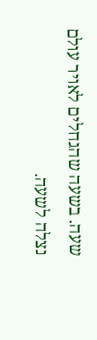שעה. בשעה שהגחלים לאויר עולם נצלה לשעה.